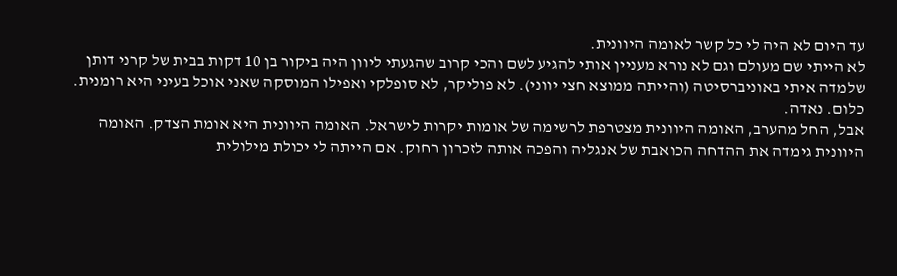עד היום לא היה לי כל קשר לאומה היוונית.
לא הייתי שם מעולם וגם לא נורא מעניין אותי להגיע לשם והכי קרוב שהגעתי ליוון היה ביקור בן 10 דקות בבית של קרני דותן שלמדה איתי באוניברסיטה (והייתה ממוצא חצי יווני). לא פוליקר, לא סופלקי ואפילו המוסקה שאני אוכל בעיני היא רומנית. כלום. נאדה.
אבל, החל מהערב, האומה היוונית מצטרפת לרשימה של אומות יקרות לישראל. האומה היוונית היא אומת הצדק. האומה היוונית גימדה את ההדחה הכואבת של אנגליה והפכה אותה לזכרון רחוק. אם הייתה לי יכולת מילולית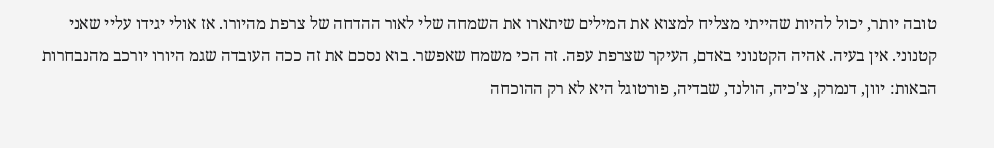טובה יותר, יכול להיות שהייתי מצליח למצוא את המילים שיתארו את השמחה שלי לאור ההדחה של צרפת מהיורו. אז אולי יגידו עליי שאני קטנוני. אין בעיה. אהיה הקטנוני באדם, העיקר שצרפת עפה. זה הכי משמח שאפשר. בוא נסכם את זה ככה העובדה שגמ היורו יורכב מהנבחרות הבאות: יוון, דנמרק, צ'כיה, הולנד, שבדיה, פורטוגל היא לא רק ההוכחה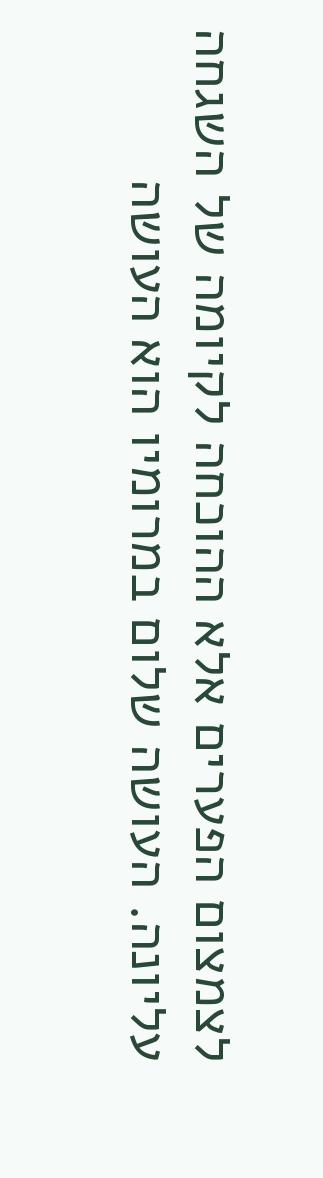לצמצום הפערים אלא ההוכחה לקיומה של השגחה עליונה. העושה שלום במרומיו הוא העושה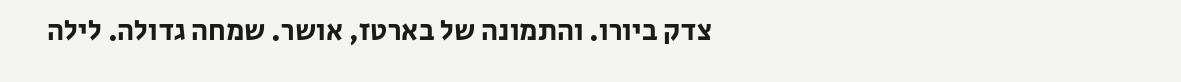צדק ביורו. והתמונה של בארטז, אושר. שמחה גדולה. לילה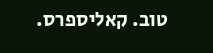טוב. קאליספרס.